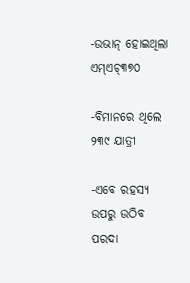-ଉଭାନ୍ ହୋଇଥିଲା ଏମ୍ଏଚ୍୩୭୦

-ବିମାନରେ ଥିଲେ ୨୩୯ ଯାତ୍ରୀ

-ଏବେ ରହସ୍ୟ ଉପରୁ ଉଠିବ ପରଦା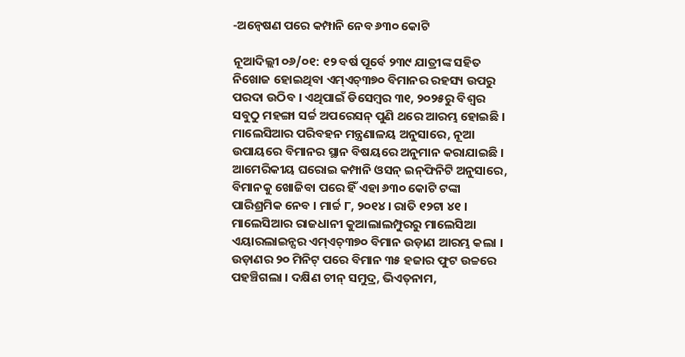-ଅନ୍ୱେଷଣ ପରେ କମ୍ପାନି ନେବ ୬୩୦ କୋଟି

ନୂଆଦିଲ୍ଲୀ ୦୬/୦୧: ୧୨ ବର୍ଷ ପୂର୍ବେ ୨୩୯ ଯାତ୍ରୀଙ୍କ ସହିତ ନିଖୋଜ ହୋଇଥିବା ଏମ୍‌ଏଚ୍୩୭୦ ବିମାନର ରହସ୍ୟ ଉପରୁ ପରଦା ଉଠିବ । ଏଥିପାଇଁ ଡିସେମ୍ବର ୩୧, ୨୦୨୫ରୁ ବିଶ୍ୱର ସବୁଠୁ ମହଙ୍ଗା ସର୍ଚ୍ଚ ଅପରେସନ୍ ପୁଣି ଥରେ ଆରମ୍ଭ ହୋଇଛି । ମାଲେସିଆର ପରିବହନ ମନ୍ତ୍ରଣାଳୟ ଅନୁସାରେ, ନୂଆ ଉପାୟରେ ବିମାନର ସ୍ଥାନ ବିଷୟରେ ଅନୁମାନ କରାଯାଇଛି । ଆମେରିକୀୟ ଘରୋଇ କମ୍ପାନି ଓସନ୍ ଇନ୍‌ଫିନିଟି ଅନୁସାରେ, ବିମାନକୁ ଖୋଜିବା ପରେ ହିଁ ଏହା ୬୩୦ କୋଟି ଟଙ୍କା ପାରିଶ୍ରମିକ ନେବ । ମାର୍ଚ୍ଚ ୮, ୨୦୧୪ । ରାତି ୧୨ଟା ୪୧ । ମାଲେସିଆର ରାଜଧାନୀ କୁଆଲାଲମ୍ପୁରରୁ ମାଲେସିଆ ଏୟାରଲାଇନ୍ସର ଏମ୍‌ଏଚ୍୩୭୦ ବିମାନ ଉଡ଼ାଣ ଆରମ୍ଭ କଲା । ଉଡ଼ାଣର ୨୦ ମିନିଟ୍ ପରେ ବିମାନ ୩୫ ହଜାର ଫୁଟ ଉଚ୍ଚରେ ପହଞ୍ଚିଗଲା । ଦକ୍ଷିଣ ଚୀନ୍ ସମୁଦ୍ର, ଭିଏତ୍‌ନାମ,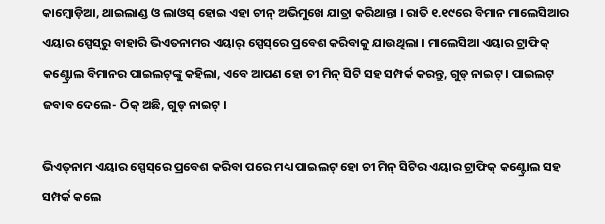କାମ୍ବୋଡ଼ିଆ, ଥାଇଲାଣ୍ଡ ଓ ଲାଓସ୍ ହୋଇ ଏହା ଚୀନ୍ ଅଭିମୁଖେ ଯାତ୍ରା କରିଥାନ୍ତା । ରାତି ୧.୧୯ରେ ବିମାନ ମାଲେସିଆର ଏୟାର ସ୍ପେସ୍‌ରୁ ବାହାରି ଭିଏତନାମର ଏୟାର୍ ସ୍ପେସ୍‌ରେ ପ୍ରବେଶ କରିବାକୁ ଯାଉଥିଲା । ମାଲେସିଆ ଏୟାର ଟ୍ରାଫିକ୍ କଣ୍ଟ୍ରୋଲ ବିମାନର ପାଇଲଟ୍‌ଙ୍କୁ କହିଲା, ଏବେ ଆପଣ ହୋ ଚୀ ମିନ୍ ସିଟି ସହ ସମ୍ପର୍କ କରନ୍ତୁ, ଗୁଡ୍ ନାଇଟ୍ । ପାଇଲଟ୍ ଜବାବ ଦେଲେ- ଠିକ୍ ଅଛି, ଗୁଡ୍ ନାଇଟ୍ ।

ଭିଏତ୍‌ନାମ ଏୟାର ସ୍ପେସ୍‌ରେ ପ୍ରବେଶ କରିବା ପରେ ମଧ୍ୟ ପାଇଲଟ୍ ହୋ ଚୀ ମିନ୍ ସିଟିର ଏୟାର ଟ୍ରାଫିକ୍ କଣ୍ଟ୍ରୋଲ ସହ ସମ୍ପର୍କ କଲେ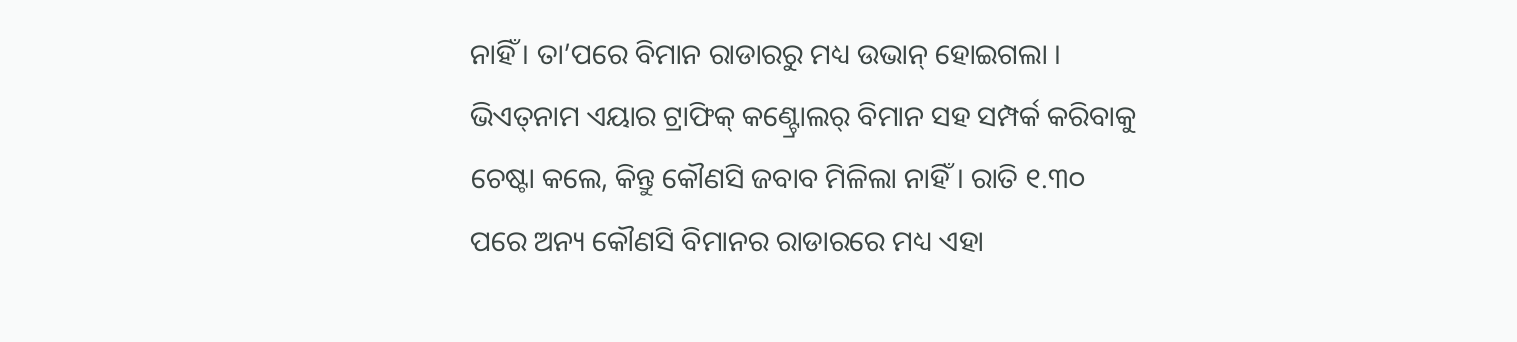ନାହିଁ । ତା’ପରେ ବିମାନ ରାଡାରରୁ ମଧ୍ୟ ଉଭାନ୍ ହୋଇଗଲା । ଭିଏତ୍‌ନାମ ଏୟାର ଟ୍ରାଫିକ୍ କଣ୍ଟ୍ରୋଲର୍ ବିମାନ ସହ ସମ୍ପର୍କ କରିବାକୁ ଚେଷ୍ଟା କଲେ, କିନ୍ତୁ କୌଣସି ଜବାବ ମିଳିଲା ନାହିଁ । ରାତି ୧.୩୦ ପରେ ଅନ୍ୟ କୌଣସି ବିମାନର ରାଡାରରେ ମଧ୍ୟ ଏହା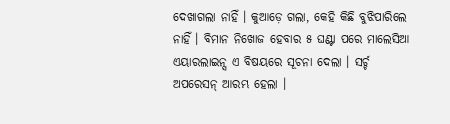ଦେଖାଗଲା ନାହିଁ । କୁଆଡ଼େ ଗଲା, କେହି କିଛି ବୁଝିପାରିଲେ ନାହିଁ । ବିମାନ ନିଖୋଜ ହେବାର ୫ ଘଣ୍ଟା ପରେ ମାଲେସିଆ ଏୟାରଲାଇନ୍ସ ଏ ବିଷୟରେ ସୂଚନା ଦେଲା । ସର୍ଚ୍ଚ ଅପରେସନ୍ ଆରମ୍ଭ ହେଲା ।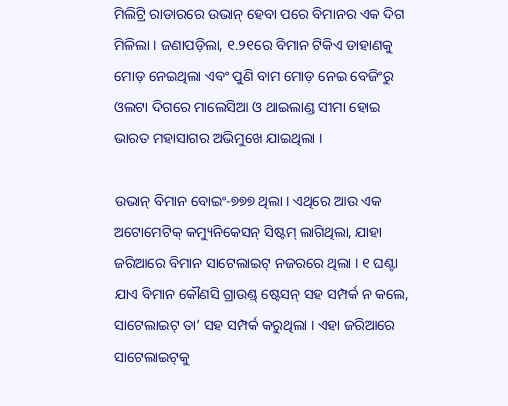ମିଲିଟ୍ରି ରାଡାରରେ ଉଭାନ୍ ହେବା ପରେ ବିମାନର ଏକ ଦିଗ ମିଳିଲା । ଜଣାପଡ଼ିଲା, ୧.୨୧ରେ ବିମାନ ଟିକିଏ ଡାହାଣକୁ ମୋଡ଼ ନେଇଥିଲା ଏବଂ ପୁଣି ବାମ ମୋଡ଼ ନେଇ ବେଜିଂରୁ ଓଲଟା ଦିଗରେ ମାଲେସିଆ ଓ ଥାଇଲାଣ୍ଡ ସୀମା ହୋଇ ଭାରତ ମହାସାଗର ଅଭିମୁଖେ ଯାଇଥିଲା ।

ଉଭାନ୍ ବିମାନ ବୋଇଂ-୭୭୭ ଥିଲା । ଏଥିରେ ଆଉ ଏକ ଅଟୋମେଟିକ୍ କମ୍ୟୁନିକେସନ୍ ସିଷ୍ଟମ୍ ଲାଗିଥିଲା, ଯାହା ଜରିଆରେ ବିମାନ ସାଟେଲାଇଟ୍ ନଜରରେ ଥିଲା । ୧ ଘଣ୍ଟା ଯାଏ ବିମାନ କୌଣସି ଗ୍ରାଉଣ୍ଡ୍ ଷ୍ଟେସନ୍ ସହ ସମ୍ପର୍କ ନ କଲେ, ସାଟେଲାଇଟ୍ ତା’ ସହ ସମ୍ପର୍କ କରୁଥିଲା । ଏହା ଜରିଆରେ ସାଟେଲାଇଟ୍‌କୁ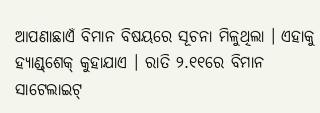ଆପଣାଛାଏଁ ବିମାନ ବିଷୟରେ ସୂଚନା ମିଳୁଥିଲା । ଏହାକୁ ହ୍ୟାଣ୍ଡ୍‌ଶେକ୍ କୁହାଯାଏ । ରାତି ୨.୧୧ରେ ବିମାନ ସାଟେଲାଇଟ୍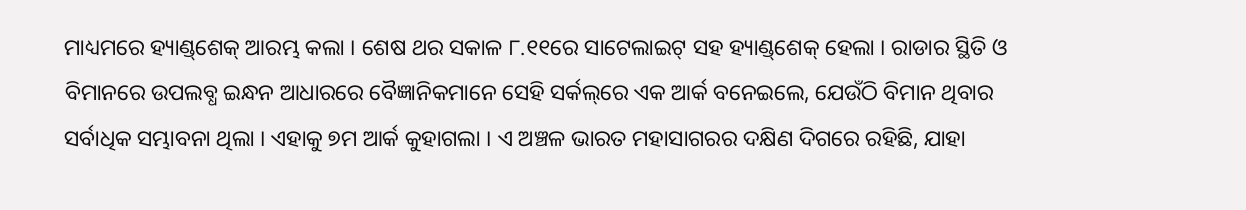ମାଧ୍ୟମରେ ହ୍ୟାଣ୍ଡ୍‌ଶେକ୍ ଆରମ୍ଭ କଲା । ଶେଷ ଥର ସକାଳ ୮.୧୧ରେ ସାଟେଲାଇଟ୍ ସହ ହ୍ୟାଣ୍ଡ୍‌ଶେକ୍ ହେଲା । ରାଡାର ସ୍ଥିତି ଓ ବିମାନରେ ଉପଲବ୍ଧ ଇନ୍ଧନ ଆଧାରରେ ବୈଜ୍ଞାନିକମାନେ ସେହି ସର୍କଲ୍‌ରେ ଏକ ଆର୍କ ବନେଇଲେ, ଯେଉଁଠି ବିମାନ ଥିବାର ସର୍ବାଧିକ ସମ୍ଭାବନା ଥିଲା । ଏହାକୁ ୭ମ ଆର୍କ କୁହାଗଲା । ଏ ଅଞ୍ଚଳ ଭାରତ ମହାସାଗରର ଦକ୍ଷିଣ ଦିଗରେ ରହିଛି, ଯାହା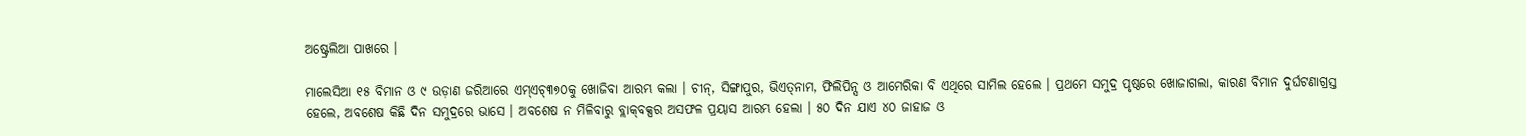ଅଷ୍ଟ୍ରେଲିଆ ପାଖରେ ।

ମାଲେସିଆ ୧୫ ବିମାନ ଓ ୯ ଉଡ଼ାଣ ଜରିଆରେ ଏମ୍‌ଏଚ୍୩୭୦କୁ ଖୋଜିବା ଆରମ୍ଭ କଲା । ଚୀନ୍, ସିଙ୍ଗାପୁର, ଭିଏତ୍‌ନାମ, ଫିଲିପିନ୍ସ ଓ ଆମେରିକା ବି ଏଥିରେ ସାମିଲ ହେଲେ । ପ୍ରଥମେ ସମୁଦ୍ର ପୃଷ୍ଠରେ ଖୋଜାଗଲା, କାରଣ ବିମାନ ଦୁର୍ଘଟଣାଗ୍ରସ୍ତ ହେଲେ, ଅବଶେଷ କିଛି ଦିନ ସମୁଦ୍ରରେ ଭାସେ । ଅବଶେଷ ନ ମିଳିବାରୁ ବ୍ଲାକ୍‌ବକ୍ସର ଅସଫଳ ପ୍ରୟାସ ଆରମ୍ଭ ହେଲା । ୫୦ ଦିନ ଯାଏ ୪୦ ଜାହାଜ ଓ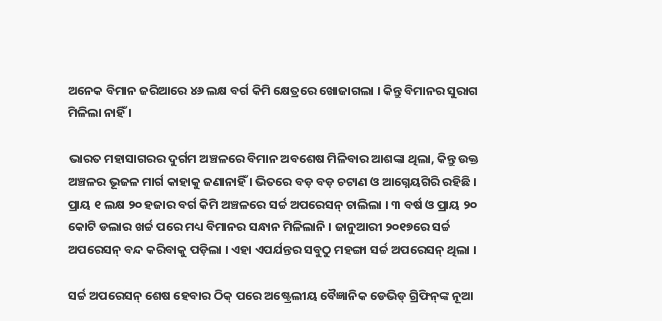ଅନେକ ବିମାନ ଜରିଆରେ ୪୬ ଲକ୍ଷ ବର୍ଗ କିମି କ୍ଷେତ୍ରରେ ଖୋଜାଗଲା । କିନ୍ତୁ ବିମାନର ସୁରାଗ ମିଳିଲା ନାହିଁ ।

ଭାରତ ମହାସାଗରର ଦୁର୍ଗମ ଅଞ୍ଚଳରେ ବିମାନ ଅବଶେଷ ମିଳିବାର ଆଶଙ୍କା ଥିଲା, କିନ୍ତୁ ଉକ୍ତ ଅଞ୍ଚଳର ଭୂଜଳ ମାର୍ଗ କାହାକୁ ଜଣାନାହିଁ । ଭିତରେ ବଡ଼ ବଡ଼ ଚଟାଣ ଓ ଆଗ୍ନେୟଗିରି ରହିଛି । ପ୍ରାୟ ୧ ଲକ୍ଷ ୨୦ ହଜାର ବର୍ଗ କିମି ଅଞ୍ଚଳରେ ସର୍ଚ୍ଚ ଅପରେସନ୍ ଚାଲିଲା । ୩ ବର୍ଷ ଓ ପ୍ରାୟ ୨୦ କୋଟି ଡଲାର ଖର୍ଚ୍ଚ ପରେ ମଧ୍ୟ ବିମାନର ସନ୍ଧାନ ମିଳିଲାନି । ଜାନୁଆରୀ ୨୦୧୭ରେ ସର୍ଚ୍ଚ ଅପରେସନ୍ ବନ୍ଦ କରିବାକୁ ପଡ଼ିଲା । ଏହା ଏପର୍ଯନ୍ତର ସବୁଠୁ ମହଙ୍ଗା ସର୍ଚ୍ଚ ଅପରେସନ୍ ଥିଲା ।

ସର୍ଚ୍ଚ ଅପରେସନ୍ ଶେଷ ହେବାର ଠିକ୍ ପରେ ଅଷ୍ଟ୍ରେଲୀୟ ବୈଜ୍ଞାନିକ ଡେଭିଡ୍ ଗ୍ରିଫିନ୍‌ଙ୍କ ନୂଆ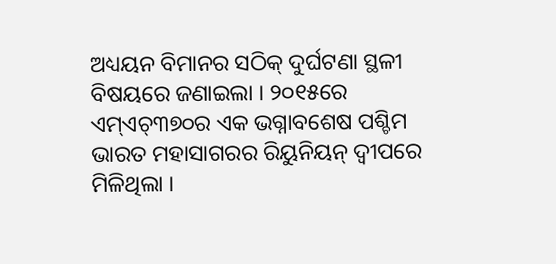ଅଧ୍ୟୟନ ବିମାନର ସଠିକ୍ ଦୁର୍ଘଟଣା ସ୍ଥଳୀ ବିଷୟରେ ଜଣାଇଲା । ୨୦୧୫ରେ ଏମ୍ଏଚ୍୩୭୦ର ଏକ ଭଗ୍ନାବଶେଷ ପଶ୍ଚିମ ଭାରତ ମହାସାଗରର ରିୟୁନିୟନ୍ ଦ୍ୱୀପରେ ମିଳିଥିଲା ।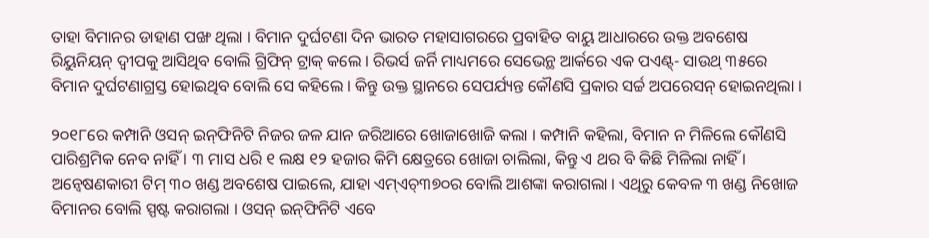ତାହା ବିମାନର ଡାହାଣ ପଙ୍ଖ ଥିଲା । ବିମାନ ଦୁର୍ଘଟଣା ଦିନ ଭାରତ ମହାସାଗରରେ ପ୍ରବାହିତ ବାୟୁ ଆଧାରରେ ଉକ୍ତ ଅବଶେଷ ରିୟୁନିୟନ୍ ଦ୍ୱୀପକୁ ଆସିଥିବ ବୋଲି ଗ୍ରିଫିନ୍ ଟ୍ରାକ୍ କଲେ । ରିଭର୍ସ ଜର୍ନି ମାଧ୍ୟମରେ ସେଭେନ୍ଥ ଆର୍କରେ ଏକ ପଏଣ୍ଟ୍- ସାଉଥ୍ ୩୫ରେ ବିମାନ ଦୁର୍ଘଟଣାଗ୍ରସ୍ତ ହୋଇଥିବ ବୋଲି ସେ କହିଲେ । କିନ୍ତୁ ଉକ୍ତ ସ୍ଥାନରେ ସେପର୍ଯ୍ୟନ୍ତ କୌଣସି ପ୍ରକାର ସର୍ଚ୍ଚ ଅପରେସନ୍ ହୋଇନଥିଲା ।

୨୦୧୮ରେ କମ୍ପାନି ଓସନ୍ ଇନ୍‌ଫିନିଟି ନିଜର ଜଳ ଯାନ ଜରିଆରେ ଖୋଜାଖୋଜି କଲା । କମ୍ପାନି କହିଲା, ବିମାନ ନ ମିଳିଲେ କୌଣସି ପାରିଶ୍ରମିକ ନେବ ନାହିଁ । ୩ ମାସ ଧରି ୧ ଲକ୍ଷ ୧୨ ହଜାର କିମି କ୍ଷେତ୍ରରେ ଖୋଜା ଚାଲିଲା, କିନ୍ତୁ ଏ ଥର ବି କିଛି ମିଳିଲା ନାହିଁ । ଅନ୍ୱେଷଣକାରୀ ଟିମ୍ ୩୦ ଖଣ୍ଡ ଅବଶେଷ ପାଇଲେ, ଯାହା ଏମ୍‌ଏଚ୍୩୭୦ର ବୋଲି ଆଶଙ୍କା କରାଗଲା । ଏଥିରୁ କେବଳ ୩ ଖଣ୍ଡ ନିଖୋଜ ବିମାନର ବୋଲି ସ୍ପଷ୍ଟ କରାଗଲା । ଓସନ୍ ଇନ୍‌ଫିନିଟି ଏବେ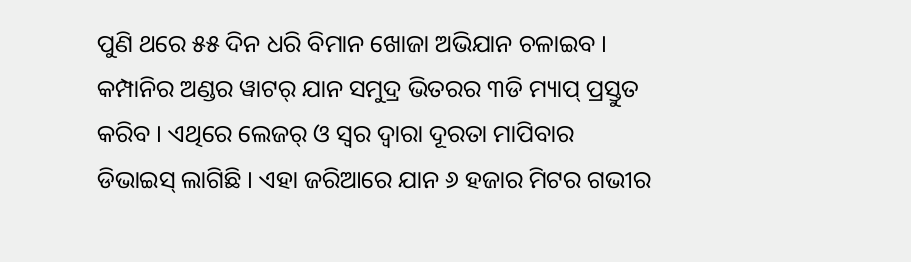ପୁଣି ଥରେ ୫୫ ଦିନ ଧରି ବିମାନ ଖୋଜା ଅଭିଯାନ ଚଳାଇବ । କମ୍ପାନିର ଅଣ୍ଡର ୱାଟର୍ ଯାନ ସମୁଦ୍ର ଭିତରର ୩ଡି ମ୍ୟାପ୍ ପ୍ରସ୍ତୁତ କରିବ । ଏଥିରେ ଲେଜର୍ ଓ ସ୍ୱର ଦ୍ୱାରା ଦୂରତା ମାପିବାର ଡିଭାଇସ୍ ଲାଗିଛି । ଏହା ଜରିଆରେ ଯାନ ୬ ହଜାର ମିଟର ଗଭୀର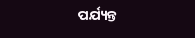ପର୍ଯ୍ୟନ୍ତ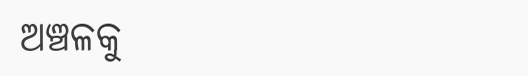ଅଞ୍ଚଳକୁ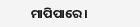ମାପିପାରେ ।